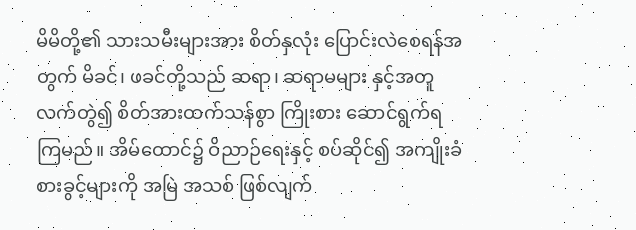မိမိတို့၏ သားသမီးများအား စိတ်နှလုံး ပြောင်းလဲစေရန်အတွက် မိခင်၊ ဖခင်တို့သည် ဆရာ၊ ဆရာမများ နှင့်အတူ လက်တွဲ၍ စိတ်အားထက်သန်စွာ ကြိုးစား ဆောင်ရွက်ရကြမည်။ အိမ်ထောင်၌ ဝိညာဉ်ရေးနှင့် စပ်ဆိုင်၍ အကျိုးခံစားခွင့်များကို အမြဲ အသစ် ဖြစ်လျက်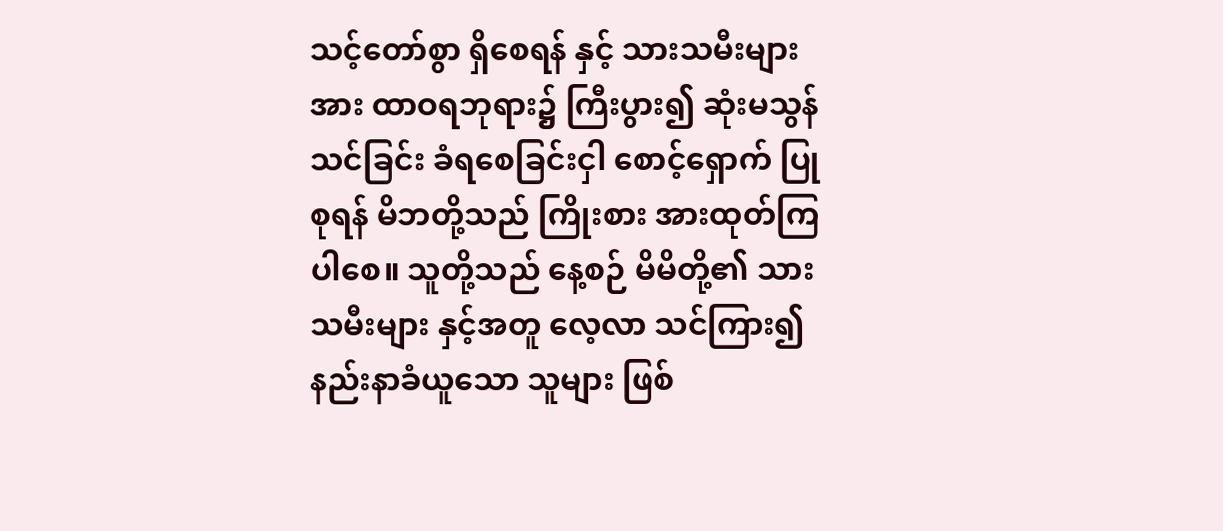သင့်တော်စွာ ရှိစေရန် နှင့် သားသမီးများအား ထာဝရဘုရား၌ ကြီးပွား၍ ဆုံးမသွန်သင်ခြင်း ခံရစေခြင်းငှါ စောင့်ရှောက် ပြုစုရန် မိဘတို့သည် ကြိုးစား အားထုတ်ကြပါစေ။ သူတို့သည် နေ့စဉ် မိမိတို့၏ သားသမီးများ နှင့်အတူ လေ့လာ သင်ကြား၍ နည်းနာခံယူသော သူများ ဖြစ်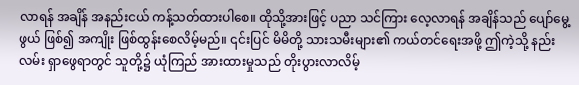လာရန် အချိန် အနည်းငယ် ကန့်သတ်ထားပါစေ။ ထိုသို့အားဖြင့် ပညာ သင်ကြား လေ့လာရန် အချိန်သည် ပျော်မွေ့ဖွယ် ဖြစ်၍ အကျိုး ဖြစ်ထွန်းစေလိမ့်မည်။ ၎င်းပြင် မိမိတို့ သားသမီးများ၏ ကယ်တင်ရေးအဖို့ ဤကဲ့သို့ နည်းလမ်း ရှာဖွေရာတွင် သူတို့၌ ယုံကြည် အားထားမှုသည် တိုးပွားလာလိမ့်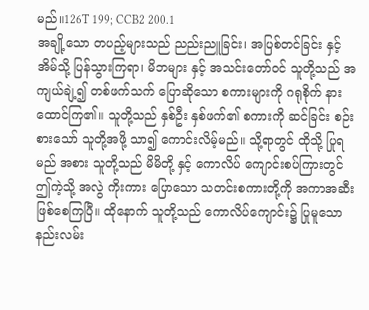မည်။126T 199; CCB2 200.1
အချို့သော တပည့်များသည် ညည်းညူခြင်း၊ အပြစ်တင်ခြင်း နှင့် အိမ်သို့ ပြန်သွားကြရာ၊ မိဘများ နှင့် အသင်းတော်ဝင် သူတို့သည် အကျယ်ချဲ့၍ တစ်ဖက်သက် ပြောဆိုသော စကားများကို ဂရုစိုက် နားထောင်ကြ၏။ သူတို့သည် နှစ်ဦး နှစ်ဖက်၏ စကားကို ဆင်ခြင်း စဉ်းစားသော် သူတို့အဖို့ သာ၍ ကောင်းလိမ့်မည်။ သို့ရာတွင် ထိုသို့ ပြုရမည် အစား သူတို့သည် မိမိတို့ နှင့် ကောလိပ် ကျောင်းစပ်ကြားတွင် ဤကဲ့သို့ အလွဲ ကိုးကား ပြောသော သတင်းစကားတို့ကို အကာအဆီး ဖြစ်စေကြပြီ။ ထိုနောက် သူတို့သည် ကောလိပ်ကျောင်း၌ ပြုမူသော နည်းလမ်း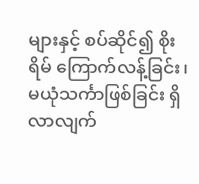များနှင့် စပ်ဆိုင်၍ စိုးရိမ် ကြောက်လန့်ခြင်း၊ မယုံသင်္ကာဖြစ်ခြင်း ရှိလာလျက်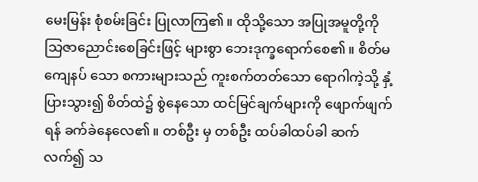မေးမြန်း စုံစမ်းခြင်း ပြုလာကြ၏။ ထိုသို့သော အပြုအမူတို့ကို သြဇာညောင်းစေခြင်းဖြင့် များစွာ ဘေးဒုက္ခရောက်စေ၏။ စိတ်မကျေနပ် သော စကားများသည် ကူးစက်တတ်သော ရောဂါကဲ့သို့ နှံ့ပြားသွား၍ စိတ်ထဲ၌ စွဲနေသော ထင်မြင်ချက်များကို ဖျောက်ဖျက်ရန် ခက်ခဲနေလေ၏။ တစ်ဦး မှ တစ်ဦး ထပ်ခါထပ်ခါ ဆက်လက်၍ သ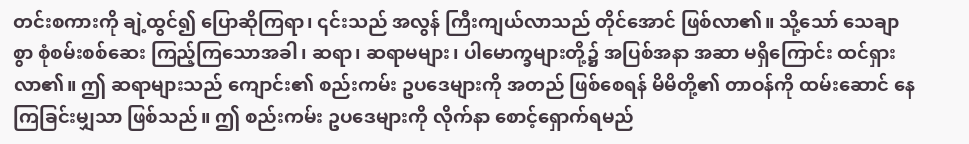တင်းစကားကို ချဲ့ထွင်၍ ပြောဆိုကြရာ၊ ၎င်းသည် အလွန် ကြီးကျယ်လာသည် တိုင်အောင် ဖြစ်လာ၏။ သို့သော် သေချာစွာ စုံစမ်းစစ်ဆေး ကြည့်ကြသောအခါ၊ ဆရာ၊ ဆရာမများ၊ ပါမောက္ခများတို့၌ အပြစ်အနာ အဆာ မရှိကြောင်း ထင်ရှားလာ၏။ ဤ ဆရာများသည် ကျောင်း၏ စည်းကမ်း ဥပဒေများကို အတည် ဖြစ်စေရန် မိမိတို့၏ တာဝန်ကို ထမ်းဆောင် နေကြခြင်းမျှသာ ဖြစ်သည်။ ဤ စည်းကမ်း ဥပဒေများကို လိုက်နာ စောင့်ရှောက်ရမည်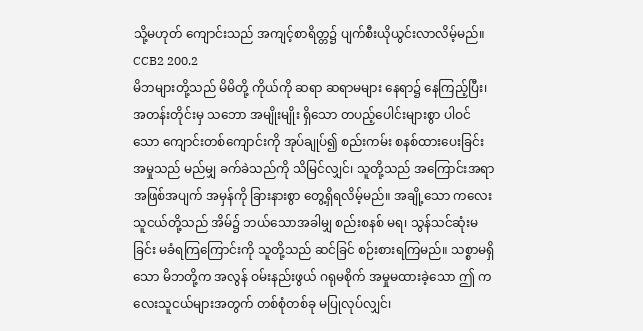သို့မဟုတ် ကျောင်းသည် အကျင့်စာရိတ္တ၌ ပျက်စီးယိုယွင်းလာလိမ့်မည်။ CCB2 200.2
မိဘများတို့သည် မိမိတို့ ကိုယ်ကို ဆရာ ဆရာမများ နေရာ၌ နေကြည့်ပြီး၊ အတန်းတိုင်းမှ သဘော အမျိုးမျိုး ရှိသော တပည့်ပေါင်းများစွာ ပါဝင်သော ကျောင်းတစ်ကျောင်းကို အုပ်ချုပ်၍ စည်းကမ်း စနစ်ထားပေးခြင်း အမှုသည် မည်မျှ ခက်ခဲသည်ကို သိမြင်လျှင်၊ သူတို့သည် အကြောင်းအရာ အဖြစ်အပျက် အမှန်ကို ခြားနားစွာ တွေ့ရှိရလိမ့်မည်။ အချို့သော ကလေးသူငယ်တို့သည် အိမ်၌ ဘယ်သောအခါမျှ စည်းစနစ် မရ၊ သွန်သင်ဆုံးမခြင်း မခံရကြကြောင်းကို သူတို့သည် ဆင်ခြင် စဉ်းစားရကြမည်။ သစ္စာမရှိသော မိဘတို့က အလွန် ဝမ်းနည်းဖွယ် ဂရုမစိုက် အမှုမထားခဲ့သော ဤ ကလေးသူငယ်များအတွက် တစ်စုံတစ်ခု မပြုလုပ်လျှင်၊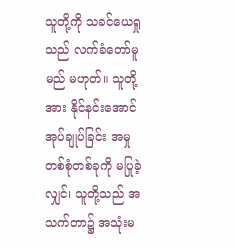သူတို့ကို သခင်ယေရှုသည် လက်ခံတော်မူမည် မဟုတ်။ သူတို့အား နိုင်နင်းအောင် အုပ်ချုပ်ခြင်း အမှု တစ်စုံတစ်ခုကို မပြုခဲ့လျှင်၊ သူတို့သည် အသက်တာ၌ အသုံးမ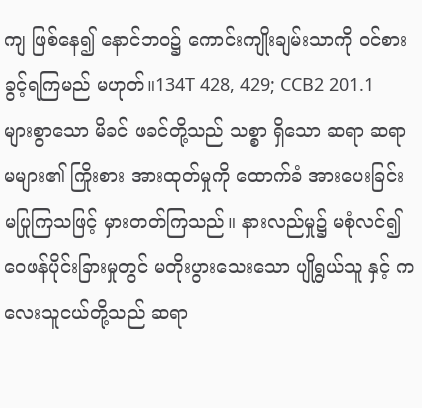ကျ ဖြစ်နေ၍ နောင်ဘဝ၌ ကောင်းကျိုးချမ်းသာကို ဝင်စားခွင့်ရကြမည် မဟုတ်။134T 428, 429; CCB2 201.1
များစွာသော မိခင် ဖခင်တို့သည် သစ္စာ ရှိသော ဆရာ ဆရာမများ၏ ကြိုးစား အားထုတ်မှုကို ထောက်ခံ အားပေးခြင်း မပြုကြသဖြင့် မှားတတ်ကြသည်။ နားလည်မှု၌ မစုံလင်၍ ဝေဖန်ပိုင်းခြားမှုတွင် မတိုးပွားသေးသော ပျိုရွယ်သူ နှင့် ကလေးသူငယ်တို့သည် ဆရာ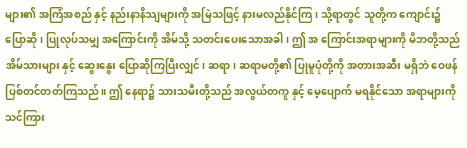များ၏ အကြံအစည် နှင့် နည်းနာနိသျများကို အမြဲသဖြင့် နားမလည်နိုင်ကြ၊ သို့ရာတွင် သူတို့က ကျောင်း၌ ပြောဆို၊ ပြုလုပ်သမျှ အကြောင်းကို အိမ်သို့ သတင်းပေးသောအခါ၊ ဤ အ ကြောင်းအရာများကို မိဘတို့သည် အိမ်သားများ နှင့် ဆွေးနွေး ပြောဆိုကြပြီးလျှင်၊ ဆရာ၊ ဆရာမတို့၏ ပြုမူပုံတို့ကို အတားအဆီး မရှိဘဲ ဝေဖန် ပြစ်တင်တတ်ကြသည်။ ဤ နေရာ၌ သားသမီးတို့သည် အလွယ်တကူ နှင့် မေ့ပျောက် မရနိုင်သော အရာများကို သင်ကြား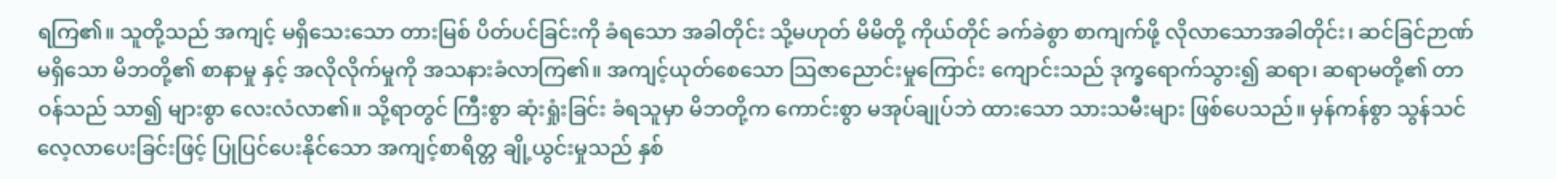ရကြ၏။ သူတို့သည် အကျင့် မရှိသေးသော တားမြစ် ပိတ်ပင်ခြင်းကို ခံရသော အခါတိုင်း သို့မဟုတ် မိမိတို့ ကိုယ်တိုင် ခက်ခဲစွာ စာကျက်ဖို့ လိုလာသောအခါတိုင်း၊ ဆင်ခြင်ဉာဏ် မရှိသော မိဘတို့၏ စာနာမှု နှင့် အလိုလိုက်မှုကို အသနားခံလာကြ၏။ အကျင့်ယုတ်စေသော သြဇာညောင်းမှုကြောင်း ကျောင်းသည် ဒုက္ခရောက်သွား၍ ဆရာ၊ ဆရာမတို့၏ တာဝန်သည် သာ၍ များစွာ လေးလံလာ၏။ သို့ရာတွင် ကြီးစွာ ဆုံးရှုံးခြင်း ခံရသူမှာ မိဘတို့က ကောင်းစွာ မအုပ်ချုပ်ဘဲ ထားသော သားသမီးများ ဖြစ်ပေသည်။ မှန်ကန်စွာ သွန်သင် လေ့လာပေးခြင်းဖြင့် ပြုပြင်ပေးနိုင်သော အကျင့်စာရိတ္တ ချို့ယွင်းမှုသည် နှစ်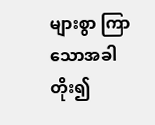များစွာ ကြာသောအခါ တိုး၍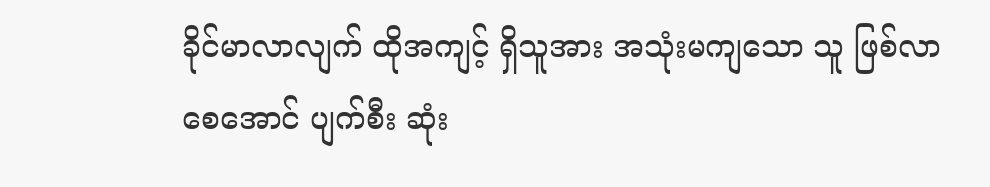ခိုင်မာလာလျက် ထိုအကျင့် ရှိသူအား အသုံးမကျသော သူ ဖြစ်လာစေအောင် ပျက်စီး ဆုံး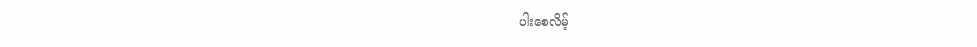ပါးစေလိမ့်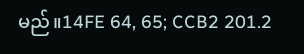မည်။14FE 64, 65; CCB2 201.2